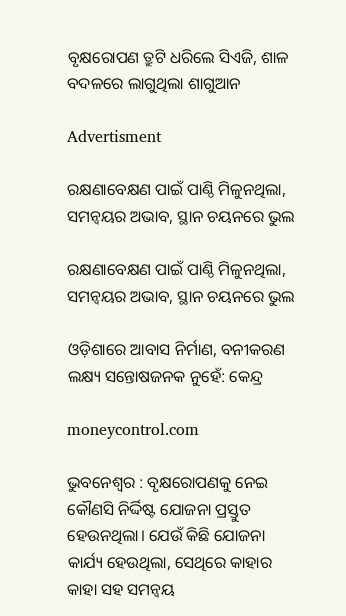ବୃକ୍ଷରୋପଣ ତ୍ରୁଟି ଧରିଲେ ସିଏଜି, ଶାଳ ବଦଳରେ ଲାଗୁଥିଲା ଶାଗୁଆନ

Advertisment

ରକ୍ଷଣାବେକ୍ଷଣ ପାଇଁ ପାଣ୍ଠି ମିଳୁନଥିଲା, ସମନ୍ୱୟର ଅଭାବ, ସ୍ଥାନ ଚୟନରେ ଭୁଲ

ରକ୍ଷଣାବେକ୍ଷଣ ପାଇଁ ପାଣ୍ଠି ମିଳୁନଥିଲା, ସମନ୍ୱୟର ଅଭାବ, ସ୍ଥାନ ଚୟନରେ ଭୁଲ

ଓଡ଼ିଶାରେ ଆବାସ ନିର୍ମାଣ, ବନୀକରଣ ଲକ୍ଷ୍ୟ ସନ୍ତୋଷଜନକ ନୁହେଁ: କେନ୍ଦ୍ର

moneycontrol.com

ଭୁବନେଶ୍ବର : ବୃକ୍ଷରୋପଣକୁ ନେଇ କୌଣସି ନିର୍ଦ୍ଦିଷ୍ଟ ଯୋଜନା ପ୍ରସ୍ତୁତ ହେଉନଥିଲା। ଯେଉଁ କିଛି ଯୋଜନା କାର୍ଯ୍ୟ ‌ହେଉଥିଲା, ସେଥିରେ କାହାର କାହା ସହ ସମନ୍ବୟ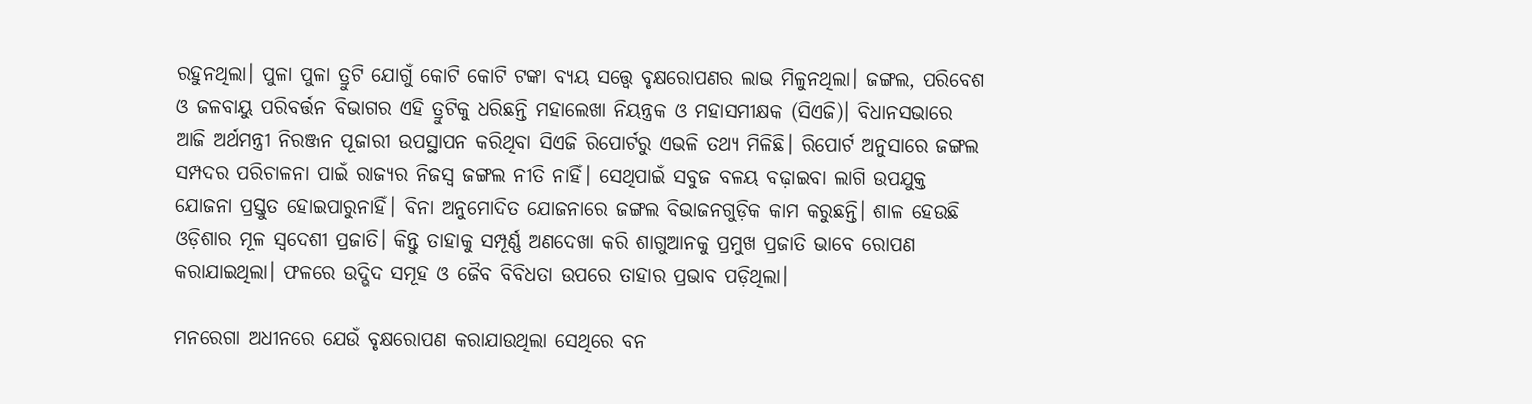ରହୁନଥିଲା। ପୁଳା ପୁଳା ତ୍ରୁଟି ଯୋଗୁଁ କୋଟି କୋଟି ଟଙ୍କା ବ୍ୟୟ ସତ୍ତ୍ବେ ବୃକ୍ଷରୋପଣର ଲାଭ ମିଳୁନଥିଲା। ଜଙ୍ଗଲ, ପରିବେଶ ଓ ଜଳବାୟୁ ପରିବର୍ତ୍ତନ ବିଭାଗର ଏହି ତ୍ରୁଟିକୁ ଧରିଛନ୍ତି ମହାଲେଖା ନିୟନ୍ତ୍ରକ ଓ ମହାସମୀକ୍ଷକ (ସିଏଜି)। ବିଧାନସଭାରେ ଆଜି ଅର୍ଥମନ୍ତ୍ରୀ ନିରଞ୍ଜନ ପୂଜାରୀ ଉପସ୍ଥାପନ କରିଥିବା ସିଏଜି ରିପୋର୍ଟରୁ ଏଭଳି ତଥ୍ୟ ମିଳିଛି। ରିପୋର୍ଟ ଅନୁସାରେ ଜଙ୍ଗଲ ସମ୍ପଦର ପରିଚାଳନା ପାଇଁ ରାଜ୍ୟର ନିଜସ୍ବ ଜଙ୍ଗଲ ନୀତି ନାହିଁ। ସେଥିପାଇଁ ସବୁଜ ବଳୟ ବଢ଼ାଇବା ଲାଗି ଉପଯୁକ୍ତ ଯୋଜନା ପ୍ରସ୍ତୁତ ହୋଇପାରୁନାହିଁ। ବିନା ଅନୁମୋଦିତ ଯୋଜନାରେ ଜଙ୍ଗଲ ବିଭାଜନଗୁଡ଼ିକ କାମ କରୁଛନ୍ତି। ଶାଳ ହେଉଛି ଓଡ଼ିଶାର ମୂଳ ସ୍ବଦେଶୀ ପ୍ରଜାତି। କିନ୍ତୁ ତାହାକୁ ସମ୍ପୂର୍ଣ୍ଣ ଅଣଦେଖା କରି ଶାଗୁଆନକୁ ପ୍ରମୁଖ ପ୍ରଜାତି ଭାବେ ରୋପଣ କରାଯାଇଥିଲା। ଫଳରେ ଉଦ୍ଭିଦ ସମୂହ ଓ ଜୈବ ବିବିଧତା ଉପରେ ତାହାର ପ୍ରଭାବ ପଡ଼ିଥିଲା।

ମନରେଗା ଅଧୀନରେ ଯେଉଁ ବୃକ୍ଷରୋପଣ କରାଯାଉଥିଲା ସେଥିରେ ବନ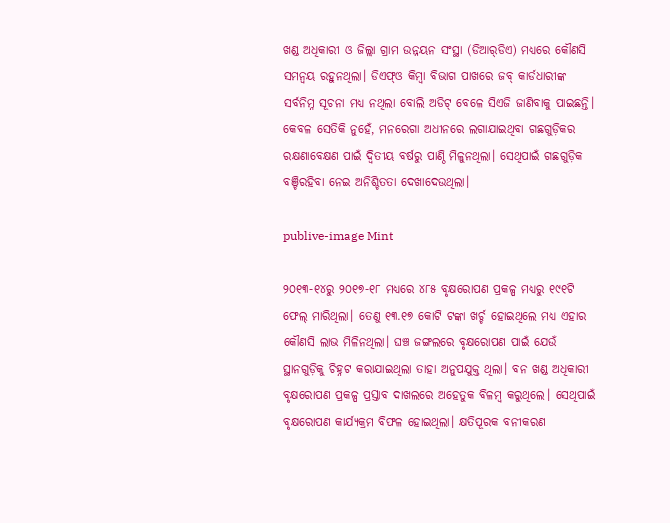ଖଣ୍ଡ ଅଧିକାରୀ ଓ ଜିଲ୍ଲା ଗ୍ରାମ ଉନ୍ନୟନ ସଂସ୍ଥା (ଡିଆର୍‌ଡିଏ) ମଧ୍ୟରେ କୌଣସି ସମନ୍ବୟ ରହୁନଥିଲା। ଡିଏଫ୍‌ଓ କିମ୍ବା ବିଭାଗ ପାଖରେ ଜବ୍‌ କାର୍ଡଧାରୀଙ୍କ ସର୍ବନିମ୍ନ ସୂଚନା ମଧ୍ୟ ନଥିଲା ବୋଲି ଅଡିଟ୍ ବେଳେ ସିଏଜି ଜାଣିବାକୁ ପାଇଛନ୍ତି। କେବଳ ସେତିକି ନୁହେଁ, ମନରେଗା ଅଧୀନରେ ଲଗାଯାଇଥିବା ଗଛଗୁଡ଼ିକର ରକ୍ଷଣାବେକ୍ଷଣ ପାଇଁ ଦ୍ବିତୀୟ ବର୍ଷରୁ ପାଣ୍ଠି ମିଳୁନଥିଲା। ସେଥିପାଇଁ ଗଛଗୁଡ଼ିକ ବଞ୍ଚିରହିବା ନେଇ ଅନିଶ୍ଚିତତା ଦେଖାଦେଉଥିଲା।

publive-image Mint

୨୦୧୩-୧୪ରୁ ୨୦୧୭-୧୮ ମଧ୍ୟରେ ୪୮୫ ବୃକ୍ଷରୋପଣ ପ୍ରକଳ୍ପ ମଧ୍ୟରୁ ୧୯୧ଟି ଫେଲ୍ ମାରିଥିଲା। ତେଣୁ ୧୩.୧୭ କୋଟି ଟଙ୍କା ଖର୍ଚ୍ଚ ହୋଇଥିଲେ ମଧ୍ୟ ଏହାର କୌଣସି ଲାଭ ମିଳିନଥିଲା। ଘଞ୍ଚ ଜଙ୍ଗଲରେ ବୃକ୍ଷରୋପଣ ପାଇଁ ଯେଉଁ ସ୍ଥାନଗୁଡ଼ିକୁ ଚିହ୍ନଟ କରାଯାଇଥିଲା ତାହା ଅନୁପଯୁକ୍ତ ଥିଲା। ବନ ଖଣ୍ଡ ଅଧିକାରୀ ବୃକ୍ଷରୋପଣ ପ୍ରକଳ୍ପ ପ୍ରସ୍ତାବ ଦାଖଲରେ ଅହେତୁକ ବିଳମ୍ବ କରୁଥିଲେ। ସେଥିପାଇଁ ବୃକ୍ଷରୋପଣ କାର୍ଯ୍ୟକ୍ରମ ବିଫଳ ହୋଇଥିଲା। କ୍ଷତିପୂରକ ବନୀକରଣ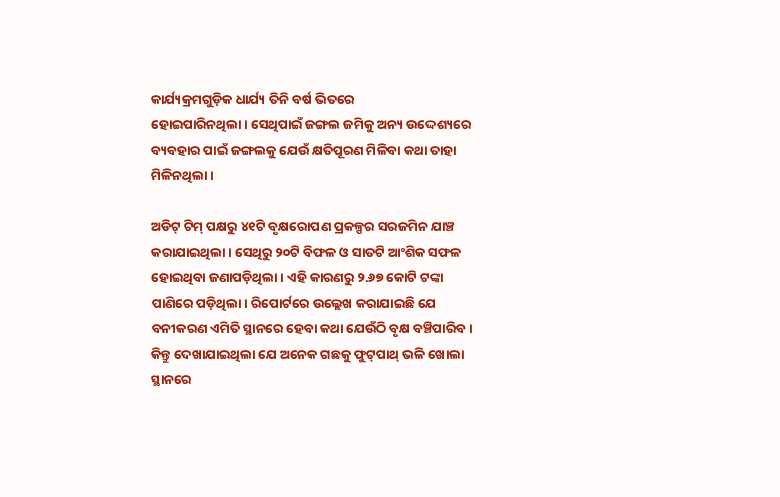କାର୍ଯ୍ୟକ୍ରମଗୁଡ଼ିକ ଧାର୍ଯ୍ୟ ତିନି ବର୍ଷ ଭିତରେ ହୋଇପାରିନଥିଲା। ‌ସେଥିପାଇଁ ଜଙ୍ଗଲ ଜମିକୁ ଅନ୍ୟ ଉଦ୍ଦେଶ୍ୟରେ ବ୍ୟବହାର ପାଇଁ ଜଙ୍ଗଲକୁ ଯେଉଁ କ୍ଷତିପୂରଣ ମିଳିବା କଥା ତାହା ମିଳିନଥିଲା।

ଅଡିଟ୍ ଟିମ୍‌ ପକ୍ଷରୁ ୪୧ଟି ବୃକ୍ଷରୋପଣ ପ୍ରକଳ୍ପର ସରଜମିନ ଯାଞ୍ଚ କରାଯାଇଥିଲା। ସେଥିରୁ ୨୦ଟି ବିଫଳ ଓ ସାତଟି ଆଂଶିକ ସଫଳ ହୋଇଥିବା ଜଣାପଡ଼ିଥିଲା। ଏହି କାରଣରୁ ୨.୬୭ କୋଟି ଟଙ୍କା ପାଣିରେ ପଡ଼ିଥିଲା। ରିପୋର୍ଟରେ ଉଲ୍ଲେଖ କରାଯାଇଛି ଯେ ବନୀକରଣ ଏମିତି ସ୍ଥାନରେ ହେବା କଥା ‌ଯେଉଁଠି ବୃକ୍ଷ ବଞ୍ଚିପାରିବ। କିନ୍ତୁ ଦେଖାଯାଇଥିଲା ଯେ ଅନେକ ଗଛକୁ ଫୁଟ୍‌ପାଥ୍ ଭଳି ଖୋଲା ସ୍ଥାନରେ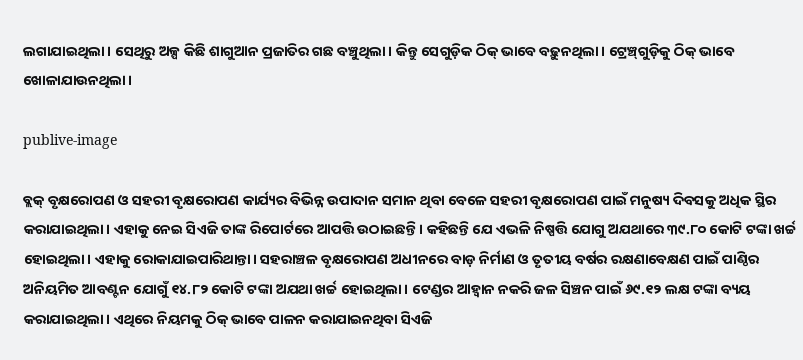ଲଗାଯାଇଥିଲା। ସେଥିରୁ ଅଳ୍ପ କିଛି ଶାଗୁଆନ ପ୍ରଜାତିର ଗଛ ବଞ୍ଚୁଥିଲା। କିନ୍ତୁ ସେଗୁଡ଼ିକ ଠିକ୍ ଭାବେ ବଢ଼ୁନଥିଲା। ଟ୍ରେଞ୍ଚ୍‌ଗୁଡ଼ିକୁ ଠିକ୍ ଭାବେ ଖୋଳାଯାଉନଥିଲା।

publive-image

ବ୍ଲକ୍ ବୃକ୍ଷରୋପଣ ଓ ସହରୀ ବୃକ୍ଷରୋପଣ କାର୍ଯ୍ୟର ବିଭିନ୍ନ ଉପାଦାନ ସମାନ ଥିବା ବେଳେ ସହରୀ ବୃକ୍ଷରୋପଣ ପାଇଁ ମନୁଷ୍ୟ ଦିବସକୁ ଅଧିକ ସ୍ଥିର କରାଯାଇଥିଲା। ଏହାକୁ ନେଇ ସିଏଜି ତାଙ୍କ ରିପୋର୍ଟରେ ଆପତ୍ତି ଉଠାଇଛନ୍ତି। କହିଛନ୍ତି ଯେ ଏଭଳି ନିଷ୍ପତ୍ତି ଯୋଗୁ ଅଯଥାରେ ୩୯.୮୦ କୋଟି ଟଙ୍କା ଖର୍ଚ୍ଚ ହୋଇଥିଲା। ଏହାକୁ ରୋକାଯାଇପାରିଥାନ୍ତା। ସହରାଞ୍ଚଳ ବୃକ୍ଷରୋପଣ ଅଧୀନରେ ବାଡ଼ ନିର୍ମାଣ ଓ ତୃତୀୟ ବର୍ଷର ରକ୍ଷଣାବେକ୍ଷଣ ପାଇଁ ପାଣ୍ଠିର ଅନିୟମିତ ଆବଣ୍ଟନ ଯୋଗୁଁ ୧୪.୮୨ କୋଟି ଟଙ୍କା ଅଯଥା ଖର୍ଚ୍ଚ ହୋଇଥିଲା। ଟେଣ୍ଡର ଆହ୍ବାନ ନକରି ଜଳ ସିଞ୍ଚନ ପାଇଁ ୬୯.୧୨ ଲକ୍ଷ ଟଙ୍କା ବ୍ୟୟ କରାଯାଇଥିଲା। ଏଥିରେ ନିୟମକୁ ଠିକ୍ ଭାବେ ପାଳନ କରାଯାଇନଥିବା ସିଏଜି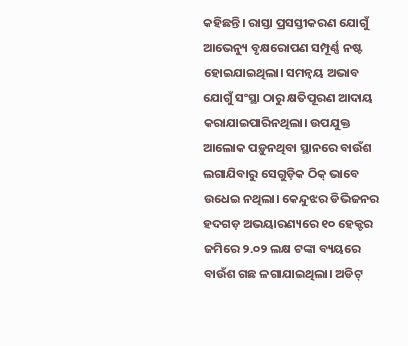କହିଛନ୍ତି। ରାସ୍ତା ପ୍ରସସ୍ତୀକରଣ ଯୋଗୁଁ ଆଭେନ୍ୟୁ ବୃକ୍ଷରୋପଣ ସମ୍ପୂର୍ଣ୍ଣ ନଷ୍ଟ ହୋଇଯାଇଥିଲା। ସମନ୍ବୟ ଅଭାବ ଯୋଗୁଁ ସଂସ୍ଥା ଠାରୁ କ୍ଷତିପୂରଣ ଆଦାୟ କରାଯାଇପାରିନଥିଲା। ଉପଯୁକ୍ତ ଆଲୋକ ପଡ଼ୁନଥିବା ସ୍ଥାନରେ ବାଉଁଶ ଲଗାଯିବାରୁ ସେଗୁଡ଼ିକ ଠିକ୍ ଭାବେ ଉଧେଇ ନଥିଲା। କେନ୍ଦୁଝର ଡିଭିଜନର ହଦଗଡ଼ ଅଭୟାରଣ୍ୟରେ ୧୦ ହେକ୍ଟର ଜମିରେ ୨.୦୨ ଲକ୍ଷ ଟଙ୍କା ବ୍ୟୟରେ ବାଉଁଶ ଗଛ ଳଗାଯାଇଥିଲା। ଅଡିଟ୍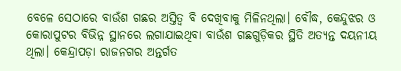ବେଳେ ସେଠାରେ ବାଉଁଶ ଗଛର ଅସ୍ତିତ୍ବ ବି ଦେଖିବାକୁ ମିଳିନଥିଲା। ବୌଦ୍ଧ, କେନ୍ଦୁଝର ଓ କୋରାପୁଟର ବିଭିନ୍ନ ସ୍ଥାନରେ ଲଗାଯାଇଥିବା ବାଉଁଶ ଗଛଗୁଡ଼ିକର ସ୍ଥିତି ଅତ୍ୟନ୍ତ ଦୟନୀୟ ଥିଲା। କେନ୍ଦ୍ରାପଡ଼ା ରାଜନଗର ଅନ୍ତର୍ଗତ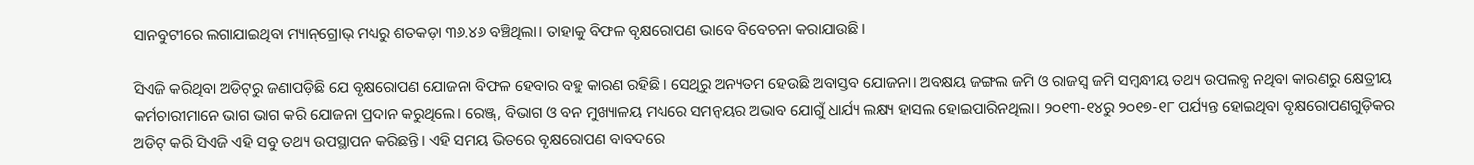ସାନବୁଟୀରେ ଲଗାଯାଇଥିବା ମ୍ୟାନ୍‌ଗ୍ରୋଭ୍ ମଧ୍ୟରୁ ଶତକଡ଼ା ୩୬.୪୬ ବଞ୍ଚିଥିଲା। ତାହାକୁ ବିଫଳ ବୃକ୍ଷରୋପଣ ଭାବେ ବିବେଚନା କରାଯାଉଛି।

ସିଏଜି କରିଥିବା ଅଡିଟ୍‌ରୁ ଜଣାପଡ଼ିଛି ଯେ ବୃକ୍ଷରୋପଣ ଯୋଜନା ବିଫଳ ହେବାର ବହୁ କାରଣ ରହିଛି। ସେଥିରୁ ଅନ୍ୟତମ ହେଉଛି ଅବାସ୍ତବ ଯୋଜନା। ଅବକ୍ଷୟ ଜଙ୍ଗଲ ଜମି ଓ ରାଜସ୍ବ ଜମି ସମ୍ବନ୍ଧୀୟ ତଥ୍ୟ ଉପଲବ୍ଧ ନଥିବା କାରଣରୁ କ୍ଷେତ୍ରୀୟ କର୍ମଚାରୀମାନେ ଭାଗ ଭାଗ କରି ଯୋଜନା ପ୍ରଦାନ କରୁଥିଲେ। ରେଞ୍ଜ୍‌, ବିଭାଗ ଓ ବନ ମୁଖ୍ୟାଳୟ ମଧ୍ୟରେ ସମନ୍ବୟର ଅଭାବ ଯୋଗୁଁ ଧାର୍ଯ୍ୟ ଲକ୍ଷ୍ୟ ହାସଲ ହୋଇପାରିନଥିଲା। ୨୦୧୩-୧୪ରୁ ୨୦୧୭-୧୮ ପର୍ଯ୍ୟନ୍ତ ହୋଇଥିବା ବୃକ୍ଷରୋପଣଗୁଡ଼ିକର ଅଡିଟ୍ କରି ସିଏଜି ଏହି ସବୁ ତଥ୍ୟ ଉପସ୍ଥାପନ କରିଛନ୍ତି। ଏହି ସମୟ ଭିତରେ ବୃକ୍ଷରୋପଣ ବାବଦରେ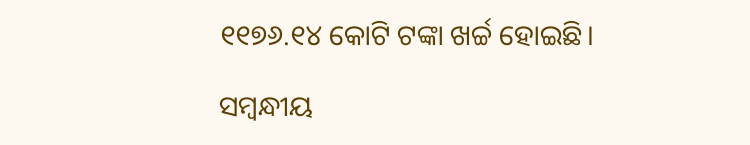୧୧୭୬.୧୪ କୋଟି ଟଙ୍କା ଖର୍ଚ୍ଚ ହୋଇଛି।

ସମ୍ବନ୍ଧୀୟ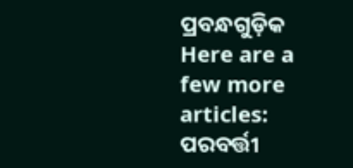ପ୍ରବନ୍ଧଗୁଡ଼ିକ
Here are a few more articles:
ପରବର୍ତ୍ତୀ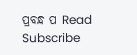ପ୍ରବନ୍ଧ ପ Read
Subscribe